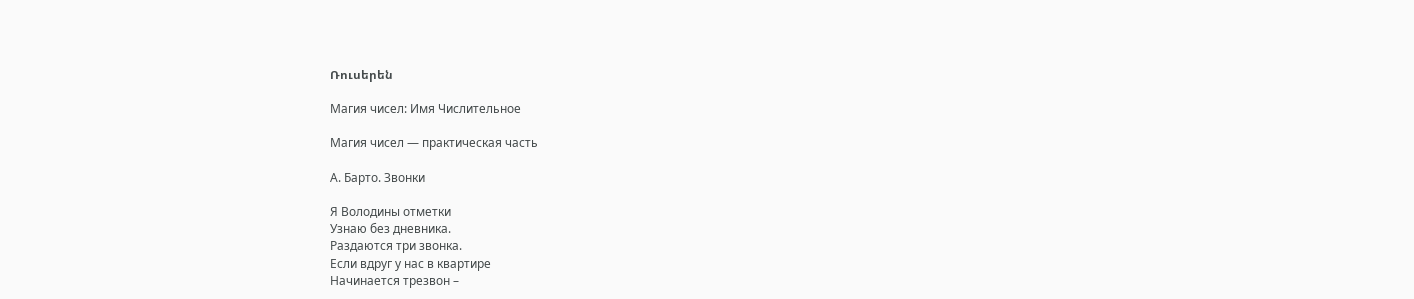Ռուսերեն

Магия чисел: Имя Числительное

Магия чисел — практическая часть

А. Барто. Звонки

Я Володины отметки
Узнаю без дневника.
Раздаются три звонка.
Если вдруг у нас в квартире
Начинается трезвон –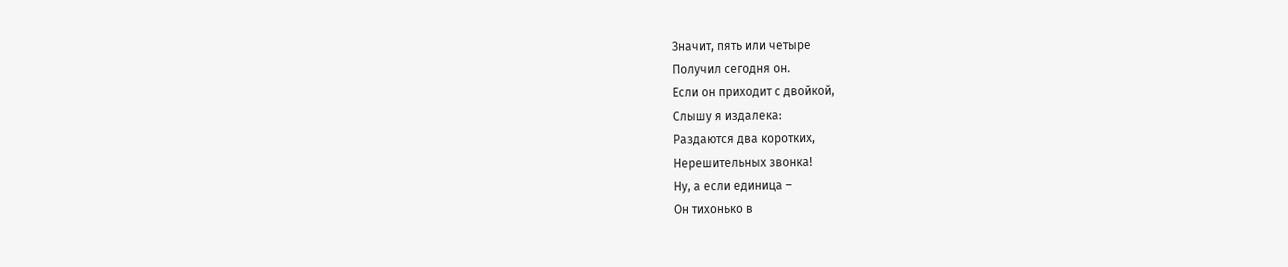Значит, пять или четыре
Получил сегодня он.
Если он приходит с двойкой,
Слышу я издалека:
Раздаются два коротких,
Нерешительных звонка!
Ну, а если единица –
Он тихонько в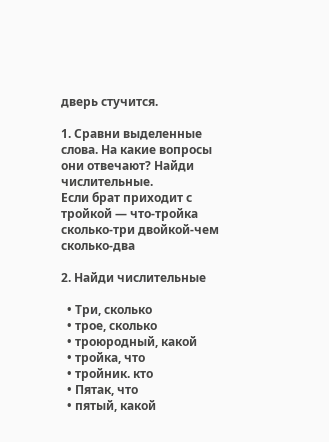дверь стучится.

1. Сравни выделенные слова. На какие вопросы они отвечают? Найди числительные.
Если брат приходит с тройкой — что-тройка сколько-три двойкой-чем сколько-два

2. Найди числительные

  • Три, сколько
  • трое, сколько
  • троюродный, какой
  • тройка, что
  • тройник. кто
  • Пятак, что
  • пятый, какой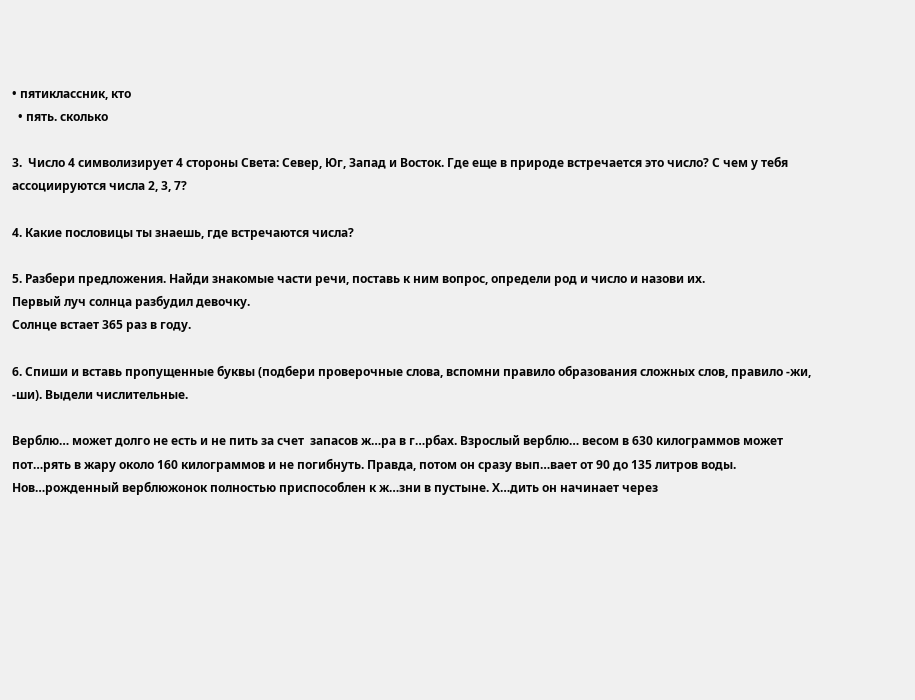• пятиклассник, кто
  • пять. сколько

3.  Число 4 символизирует 4 стороны Света: Север, Юг, Запад и Восток. Где еще в природе встречается это число? С чем у тебя ассоциируются числа 2, 3, 7?

4. Какие пословицы ты знаешь, где встречаются числа?

5. Разбери предложения. Найди знакомые части речи, поставь к ним вопрос, определи род и число и назови их.
Первый луч солнца разбудил девочку.
Солнце встает 365 раз в году.

6. Спиши и вставь пропущенные буквы (подбери проверочные слова, вспомни правило образования сложных слов, правило -жи, -ши). Выдели числительные.

Верблю… может долго не есть и не пить за счет  запасов ж…ра в г…рбах. Взрослый верблю… весом в 630 килограммов может пот…рять в жару около 160 килограммов и не погибнуть. Правда, потом он сразу вып…вает от 90 до 135 литров воды. Нов…рожденный верблюжонок полностью приспособлен к ж…зни в пустыне. Х…дить он начинает через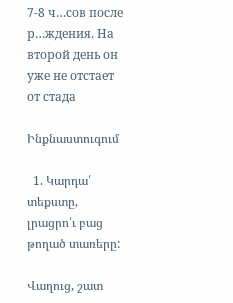7-8 ч…сов после р…ждения. На второй день он уже не отстает от стада

Ինքնաստուգում

  1. Կարդա՛ տեքստը, լրացրո՛ւ բաց թողած տառերը:

Վաղուց, շատ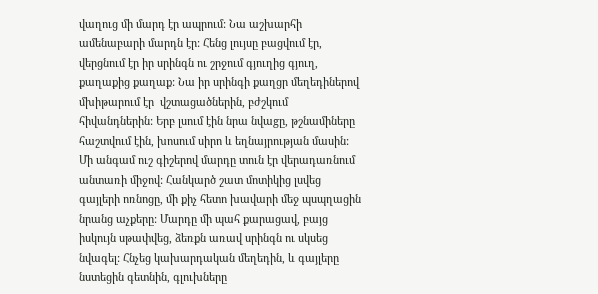վաղուց մի մարդ էր ապրում: Նա աշխարհի ամենաբարի մարդն էր: Հենց լույսը բացվում էր, վերցնում էր իր սրինգն ու շրջում գյուղից գյուղ, քաղաքից քաղաք: Նա իր սրինգի քաղցր մեղեդիներով մխիթարում էր  վշտացածներին, բժշկում հիվանդներին: Երբ լսում էին նրա նվաgը, թշնամիները հաշտվում էին, խոսում սիրո և եղնայրության մասին:
Մի անգամ ուշ գիշերով մարդը տուն էր վերադառնում անտառի միջով: Հանկարծ շատ մոտիկից լսվեց գայլերի ոռնոցը, մի քիչ հետո խավարի մեջ պսպղացին նրանց աչքերը: Մարդը մի պահ քարացավ, բայց իսկույն սթափվեց, ձեռքն առավ սրինգն ու սկսեց նվագել: Հնչեց կախարդական մեղեդին, և գայլերը նստեցին գետնին, գլուխները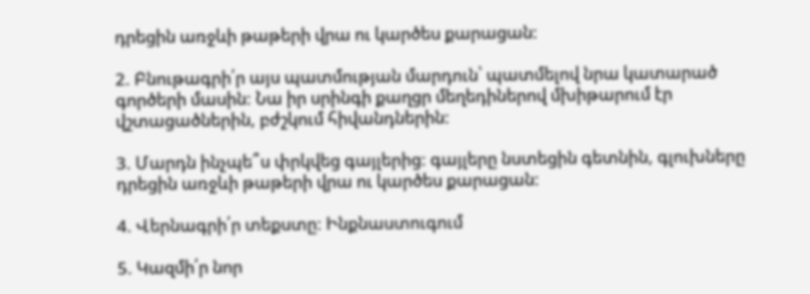դրեցին առջևի թաթերի վրա ու կարծես քարացան:

2. Բնութագրի՛ր այս պատմության մարդուն՝ պատմելով նրա կատարած գործերի մասին: Նա իր սրինգի քաղցր մեղեդիներով մխիթարում էր  վշտացածներին, բժշկում հիվանդներին:

3. Մարդն ինչպե՞ս փրկվեց գայլերից: գայլերը նստեցին գետնին, գլուխները դրեցին առջևի թաթերի վրա ու կարծես քարացան:

4. Վերնագրի՛ր տեքստը: Ինքնաստուգում

5. Կազմի՛ր նոր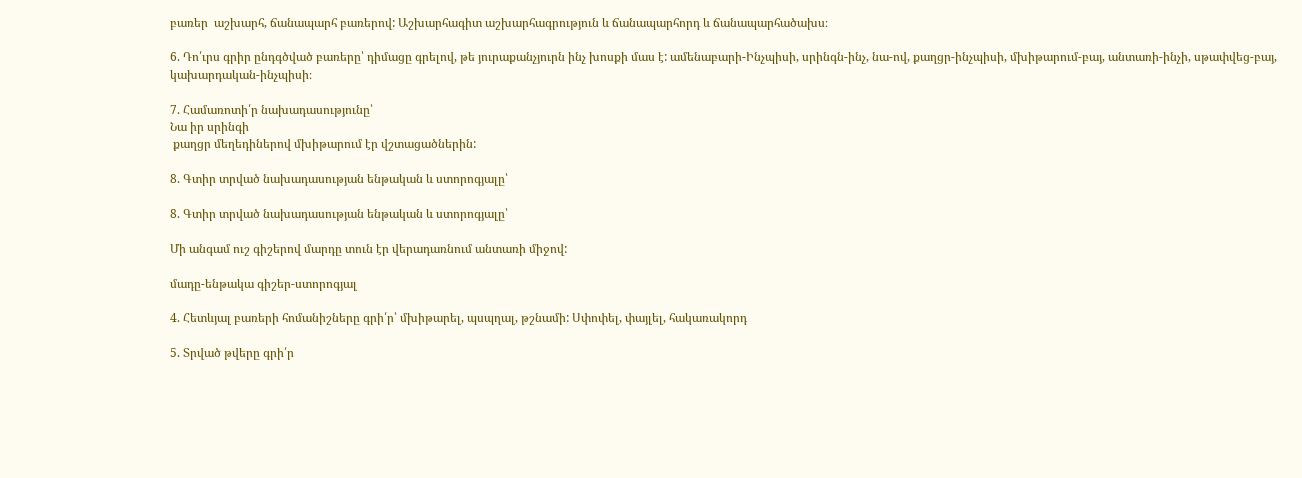բառեր  աշխարհ, ճանապարհ բառերով: Աշխարհագիտ աշխարհագրություն և ճանապարհորդ և ճանապարհածախս։

6. Դո՛ւրս գրիր ընդգծված բառերը՝ դիմացը գրելով, թե յուրաքանչյուրն ինչ խոսքի մաս է: ամենաբարի-Ինչպիսի, սրինգն-ինչ, նա-ով, քաղցր-ինչպիսի, մխիթարում-բայ, անտառի-ինչի, սթափվեց-բայ, կախարդական-ինչպիսի։

7. Համառոտի՛ր նախադասությունը՝
Նա իր սրինգի
 քաղցր մեղեդիներով մխիթարում էր վշտացածներին:

8. Գտիր տրված նախադասության ենթական և ստորոգյալը՝

8. Գտիր տրված նախադասության ենթական և ստորոգյալը՝

Մի անգամ ուշ գիշերով մարդը տուն էր վերադառնում անտառի միջով:

մադը-ենթակա գիշեր-ստորոգյալ

4. Հետևյալ բառերի հոմանիշները գրի՛ր՝ մխիթարել, պսպղալ, թշնամի: Սփոփել, փայլել, հակառակորդ

5. Տրված թվերը գրի՛ր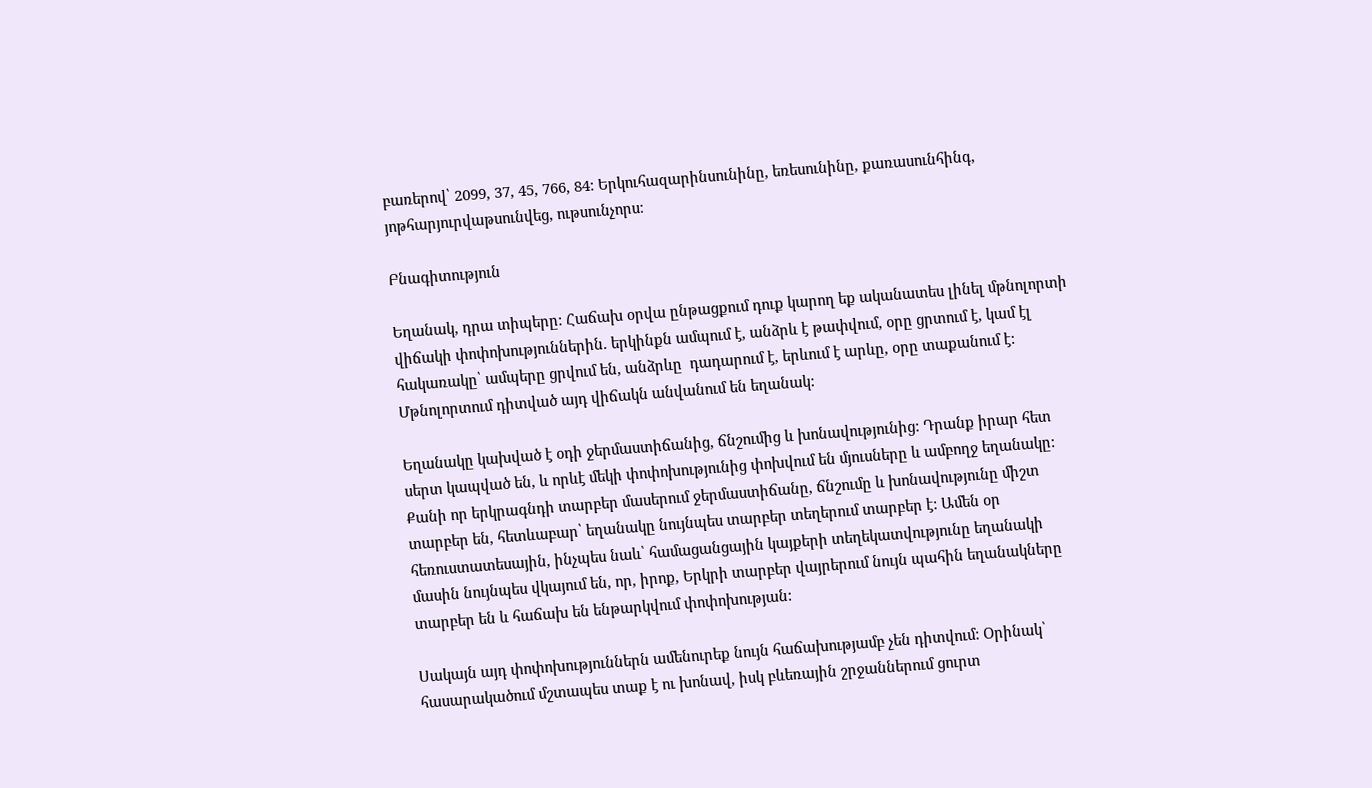բառերով՝ 2099, 37, 45, 766, 84: Երկուհազարինսունինը, եռեսունինը, քառասունհինգ, յոթհարյուրվաթսունվեց, ութսունչորս։

Բնագիտություն

Եղանակ, դրա տիպերը: Հաճախ օրվա ընթացքում դուք կարող եք ականատես լինել մթնոլորտի վիճակի փոփոխություններին. երկինքն ամպում է, անձրև է թափվում, օրը ցրտում է, կամ էլ հակառակը՝ ամպերը ցրվում են, անձրևը  դադարում է, երևում է արևը, օրը տաքանում է: Մթնոլորտում դիտված այդ վիճակն անվանում են եղանակ:

Եղանակը կախված է օդի ջերմաստիճանից, ճնշումից և խոնավությունից: Դրանք իրար հետ սերտ կապված են, և որևէ մեկի փոփոխությունից փոխվում են մյուսները և ամբողջ եղանակը:
Քանի որ երկրագնդի տարբեր մասերում ջերմաստիճանը, ճնշումը և խոնավությունը միշտ տարբեր են, հետևաբար՝ եղանակը նույնպես տարբեր տեղերում տարբեր է: Ամեն օր հեռուստատեսային, ինչպես նաև՝ համացանցային կայքերի տեղեկատվությունը եղանակի մասին նույնպես վկայում են, որ, իրոք, Երկրի տարբեր վայրերում նույն պահին եղանակները տարբեր են և հաճախ են ենթարկվում փոփոխության:

Սակայն այդ փոփոխություններն ամենուրեք նույն հաճախությամբ չեն դիտվում: Օրինակ՝ հասարակածում մշտապես տաք է ու խոնավ, իսկ բևեռային շրջաններում ցուրտ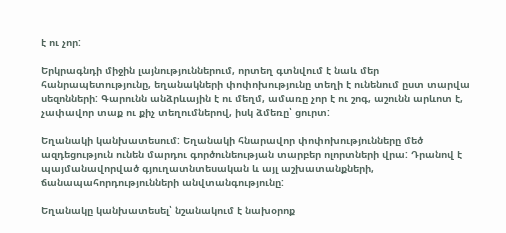է ու չոր:

Երկրագնդի միջին լայնություններում, որտեղ գտնվում է նաև մեր հանրապետությունը, եղանակների փոփոխությունը տեղի է ունենում ըստ տարվա սեզոնների: Գարունն անձրևային է ու մեղմ, ամառը չոր է ու շոգ, աշունն արևոտ է, չափավոր տաք ու քիչ տեղումներով, իսկ ձմեռը՝ ցուրտ:

Եղանակի կանխատեսում: Եղանակի հնարավոր փոփոխությունները մեծ ազդեցություն ունեն մարդու գործունեության տարբեր ոլորտների վրա: Դրանով է պայմանավորված գյուղատնտեսական և այլ աշխատանքների, ճանապահորդությունների անվտանգությունը:

Եղանակը կանխատեսել՝ նշանակում է նախօրոք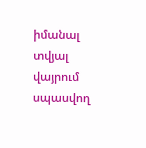իմանալ տվյալ վայրում սպասվող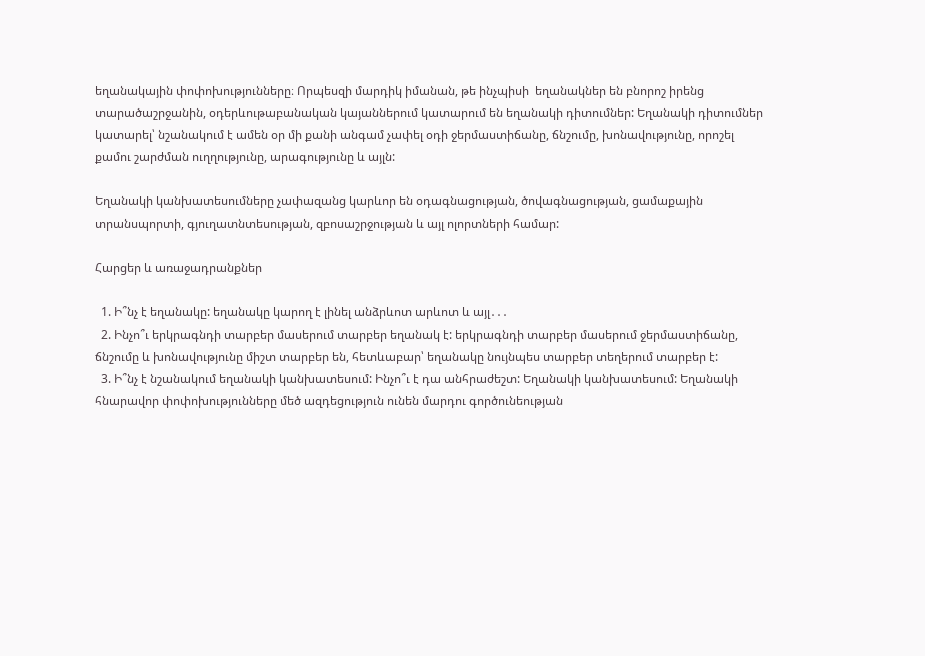եղանակային փոփոխությունները։ Որպեսզի մարդիկ իմանան, թե ինչպիսի  եղանակներ են բնորոշ իրենց տարածաշրջանին, օդերևութաբանական կայաններում կատարում են եղանակի դիտումներ: Եղանակի դիտումներ կատարել՝ նշանակում է ամեն օր մի քանի անգամ չափել օդի ջերմաստիճանը, ճնշումը, խոնավությունը, որոշել քամու շարժման ուղղությունը, արագությունը և այլն:

Եղանակի կանխատեսումները չափազանց կարևոր են օդագնացության, ծովագնացության, ցամաքային տրանսպորտի, գյուղատնտեսության, զբոսաշրջության և այլ ոլորտների համար:

Հարցեր և առաջադրանքներ

  1. Ի՞նչ է եղանակը: եղանակը կարող է լինել անձրևոտ արևոտ և այլ․․․
  2. Ինչո՞ւ երկրագնդի տարբեր մասերում տարբեր եղանակ է: երկրագնդի տարբեր մասերում ջերմաստիճանը, ճնշումը և խոնավությունը միշտ տարբեր են, հետևաբար՝ եղանակը նույնպես տարբեր տեղերում տարբեր է:
  3. Ի՞նչ է նշանակում եղանակի կանխատեսում: Ինչո՞ւ է դա անհրաժեշտ: Եղանակի կանխատեսում: Եղանակի հնարավոր փոփոխությունները մեծ ազդեցություն ունեն մարդու գործունեության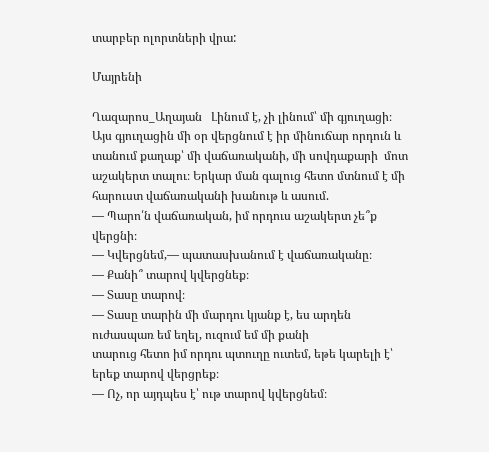տարբեր ոլորտների վրա:

Մայրենի

Ղազարոս_Աղայան   Լինում է, չի լինում՝ մի գյուղացի։ Այս գյուղացին մի օր վերցնում է իր մինուճար որդուն և  տանում քաղաք՝ մի վաճառականի, մի սովդաքարի  մոտ աշակերտ տալու։ Երկար ման գալուց հետո մտնում է մի հարուստ վաճառականի խանութ և ասում.
― Պարո՛ն վաճառական, իմ որդուս աշակերտ չե՞ք վերցնի։
― Կվերցնեմ,― պատասխանում է վաճառականը։
― Քանի՞ տարով կվերցնեք։
― Տասը տարով։
― Տասը տարին մի մարդու կյանք է, ես արդեն ուժասպառ եմ եղել, ուզում եմ մի քանի
տարուց հետո իմ որդու պտուղը ուտեմ, եթե կարելի է՝ երեք տարով վերցրեք։
― Ոչ, որ այդպես է՝ ութ տարով կվերցնեմ։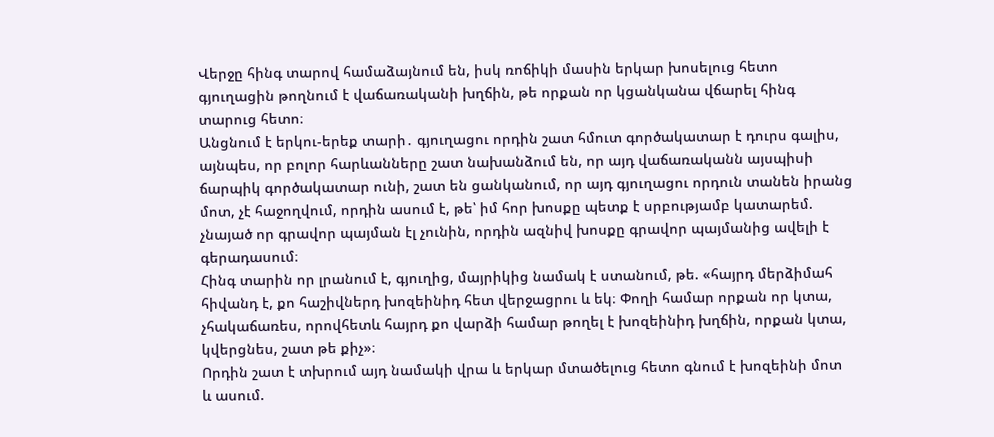Վերջը հինգ տարով համաձայնում են, իսկ ռոճիկի մասին երկար խոսելուց հետո
գյուղացին թողնում է վաճառականի խղճին, թե որքան որ կցանկանա վճարել հինգ
տարուց հետո։
Անցնում է երկու-երեք տարի․ գյուղացու որդին շատ հմուտ գործակատար է դուրս գալիս,
այնպես, որ բոլոր հարևանները շատ նախանձում են, որ այդ վաճառականն այսպիսի
ճարպիկ գործակատար ունի, շատ են ցանկանում, որ այդ գյուղացու որդուն տանեն իրանց
մոտ, չէ հաջողվում, որդին ասում է, թե՝ իմ հոր խոսքը պետք է սրբությամբ կատարեմ.
չնայած որ գրավոր պայման էլ չունին, որդին ազնիվ խոսքը գրավոր պայմանից ավելի է
գերադասում։
Հինգ տարին որ լրանում է, գյուղից, մայրիկից նամակ է ստանում, թե. «հայրդ մերձիմահ
հիվանդ է, քո հաշիվներդ խոզեինիդ հետ վերջացրու և եկ։ Փողի համար որքան որ կտա,
չհակաճառես, որովհետև հայրդ քո վարձի համար թողել է խոզեինիդ խղճին, որքան կտա,
կվերցնես, շատ թե քիչ»։
Որդին շատ է տխրում այդ նամակի վրա և երկար մտածելուց հետո գնում է խոզեինի մոտ
և ասում.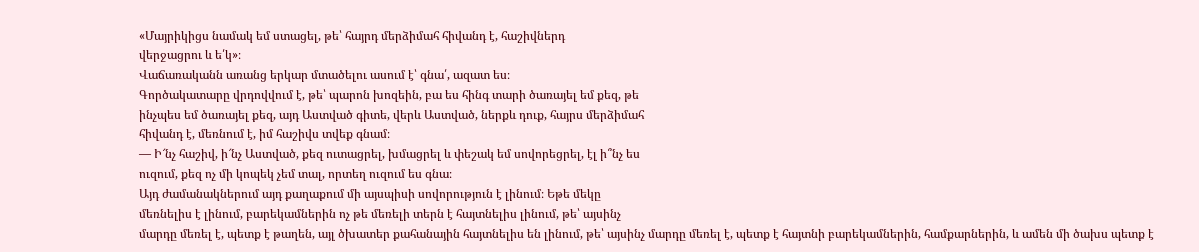«Մայրիկիցս նամակ եմ ստացել, թե՝ հայրդ մերձիմահ հիվանդ է, հաշիվներդ
վերջացրու և ե՛կ»։
Վաճառականն առանց երկար մտածելու ասում է՝ գնա՛, ազատ ես։
Գործակատարը վրդովվում է, թե՝ պարոն խոզեին, բա ես հինգ տարի ծառայել եմ քեզ, թե
ինչպես եմ ծառայել քեզ, այդ Աստված գիտե, վերև Աստված, ներքև դուք, հայրս մերձիմահ
հիվանդ է, մեռնում է, իմ հաշիվս տվեք գնամ։
— Ի՜նչ հաշիվ, ի՜նչ Աստված, քեզ ուտացրել, խմացրել և փեշակ եմ սովորեցրել, էլ ի՞նչ ես
ուզում, քեզ ոչ մի կոպեկ չեմ տալ, որտեղ ուզում ես գնա։
Այդ ժամանակներում այդ քաղաքում մի այսպիսի սովորություն է լինում։ Եթե մեկը
մեռնելիս է լինում, բարեկամներին ոչ թե մեռելի տերն է հայտնելիս լինում, թե՝ այսինչ
մարդը մեռել է, պետք է թաղեն, այլ ծխատեր քահանային հայտնելիս են լինում, թե՝ այսինչ մարդը մեռել է, պետք է հայտնի բարեկամներին, համքարներին, և ամեն մի ծախս պետք է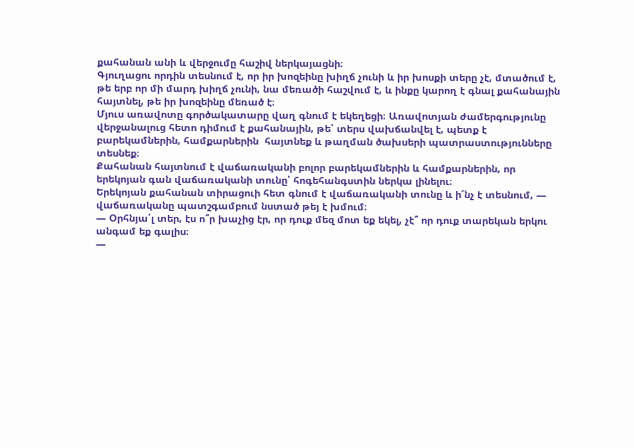քահանան անի և վերջումը հաշիվ ներկայացնի։
Գյուղացու որդին տեսնում է, որ իր խոզեինը խիղճ չունի և իր խոսքի տերը չէ, մտածում է,
թե երբ որ մի մարդ խիղճ չունի, նա մեռածի հաշվում է, և ինքը կարող է գնալ քահանային
հայտնել, թե իր խոզեինը մեռած է։
Մյուս առավոտը գործակատարը վաղ գնում է եկեղեցի։ Առավոտյան ժամերգությունը
վերջանալուց հետո դիմում է քահանային, թե՝ տերս վախճանվել է, պետք է
բարեկամներին, համքարներին  հայտնեք և թաղման ծախսերի պատրաստությունները
տեսնեք։
Քահանան հայտնում է վաճառականի բոլոր բարեկամներին և համքարներին, որ
երեկոյան գան վաճառականի տունը՝ հոգեհանգստին ներկա լինելու։
Երեկոյան քահանան տիրացուի հետ գնում է վաճառականի տունը և ի՜նչ է տեսնում, —
վաճառականը պատշգամբում նստած թեյ է խմում։
— Օրհնյա՛լ տեր, էս ո՞ր խաչից էր, որ դուք մեզ մոտ եք եկել, չէ՞ որ դուք տարեկան երկու
անգամ եք գալիս։
—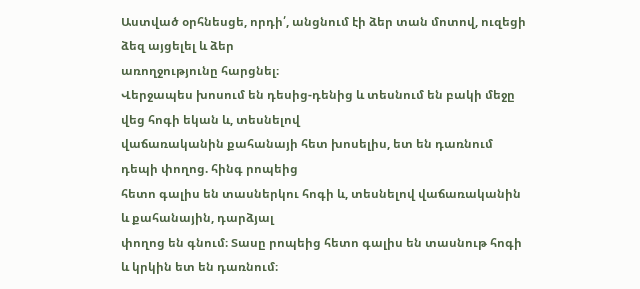Աստված օրհնեսցե, որդի՛, անցնում էի ձեր տան մոտով, ուզեցի ձեզ այցելել և ձեր
առողջությունը հարցնել։
Վերջապես խոսում են դեսից-դենից և տեսնում են բակի մեջը վեց հոգի եկան և, տեսնելով
վաճառականին քահանայի հետ խոսելիս, ետ են դառնում դեպի փողոց. հինգ րոպեից
հետո գալիս են տասներկու հոգի և, տեսնելով վաճառականին և քահանային, դարձյալ
փողոց են գնում։ Տասը րոպեից հետո գալիս են տասնութ հոգի և կրկին ետ են դառնում։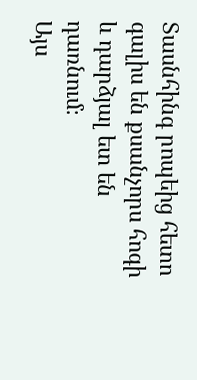Տասնհինգ րոպեից հետո գալիս են քսանչորս հոգի և դարձյալ ետ են դառնում։
Այս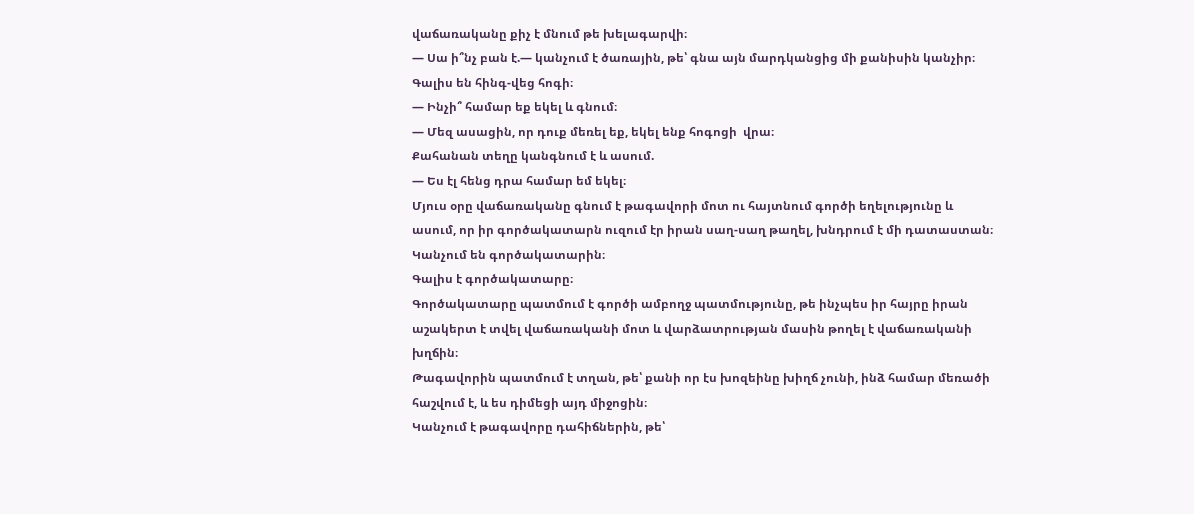վաճառականը քիչ է մնում թե խելագարվի։
― Սա ի՞նչ բան է.― կանչում է ծառային, թե՝ գնա այն մարդկանցից մի քանիսին կանչիր։
Գալիս են հինգ-վեց հոգի։
― Ինչի՞ համար եք եկել և գնում։
― Մեզ ասացին, որ դուք մեռել եք, եկել ենք հոգոցի  վրա։
Քահանան տեղը կանգնում է և ասում.
― Ես էլ հենց դրա համար եմ եկել։
Մյուս օրը վաճառականը գնում է թագավորի մոտ ու հայտնում գործի եղելությունը և
ասում, որ իր գործակատարն ուզում էր իրան սաղ-սաղ թաղել, խնդրում է մի դատաստան։
Կանչում են գործակատարին։
Գալիս է գործակատարը։
Գործակատարը պատմում է գործի ամբողջ պատմությունը, թե ինչպես իր հայրը իրան
աշակերտ է տվել վաճառականի մոտ և վարձատրության մասին թողել է վաճառականի
խղճին։
Թագավորին պատմում է տղան, թե՝ քանի որ էս խոզեինը խիղճ չունի, ինձ համար մեռածի
հաշվում է, և ես դիմեցի այդ միջոցին։
Կանչում է թագավորը դահիճներին, թե՝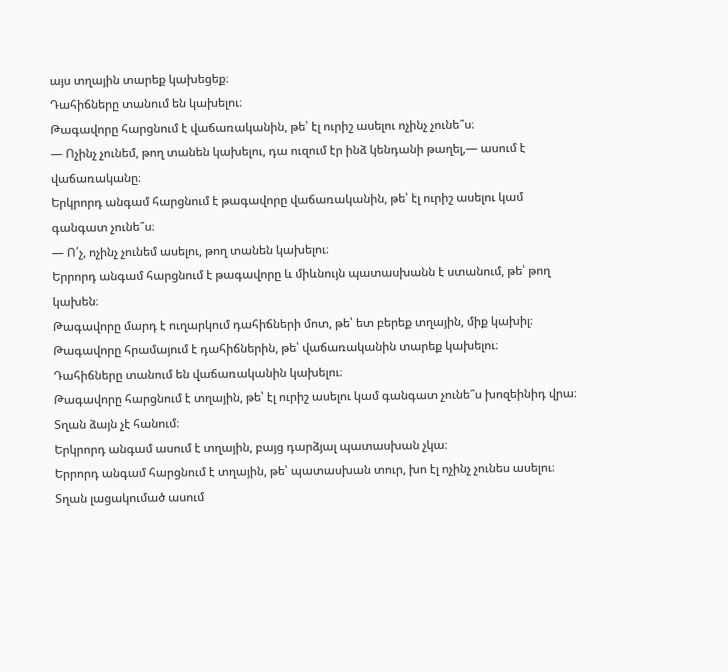այս տղային տարեք կախեցեք։
Դահիճները տանում են կախելու։
Թագավորը հարցնում է վաճառականին, թե՝ էլ ուրիշ ասելու ոչինչ չունե՞ս։
― Ոչինչ չունեմ, թող տանեն կախելու, դա ուզում էր ինձ կենդանի թաղել,― ասում է
վաճառականը։
Երկրորդ անգամ հարցնում է թագավորը վաճառականին, թե՝ էլ ուրիշ ասելու կամ
գանգատ չունե՞ս։
― Ո՛չ, ոչինչ չունեմ ասելու, թող տանեն կախելու։
Երրորդ անգամ հարցնում է թագավորը և միևնույն պատասխանն է ստանում, թե՝ թող
կախեն։
Թագավորը մարդ է ուղարկում դահիճների մոտ, թե՝ ետ բերեք տղային, միք կախիլ։
Թագավորը հրամայում է դահիճներին, թե՝ վաճառականին տարեք կախելու։
Դահիճները տանում են վաճառականին կախելու։
Թագավորը հարցնում է տղային, թե՝ էլ ուրիշ ասելու կամ գանգատ չունե՞ս խոզեինիդ վրա։
Տղան ձայն չէ հանում։
Երկրորդ անգամ ասում է տղային, բայց դարձյալ պատասխան չկա։
Երրորդ անգամ հարցնում է տղային, թե՝ պատասխան տուր, խո էլ ոչինչ չունես ասելու։
Տղան լացակումած ասում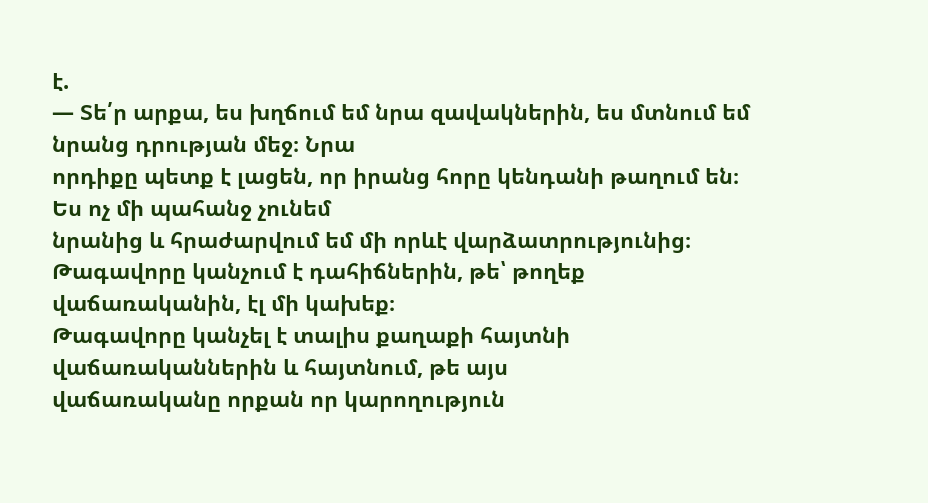է.
― Տե՛ր արքա, ես խղճում եմ նրա զավակներին, ես մտնում եմ նրանց դրության մեջ։ Նրա
որդիքը պետք է լացեն, որ իրանց հորը կենդանի թաղում են։ Ես ոչ մի պահանջ չունեմ
նրանից և հրաժարվում եմ մի որևէ վարձատրությունից։
Թագավորը կանչում է դահիճներին, թե՝ թողեք վաճառականին, էլ մի կախեք։
Թագավորը կանչել է տալիս քաղաքի հայտնի վաճառականներին և հայտնում, թե այս
վաճառականը որքան որ կարողություն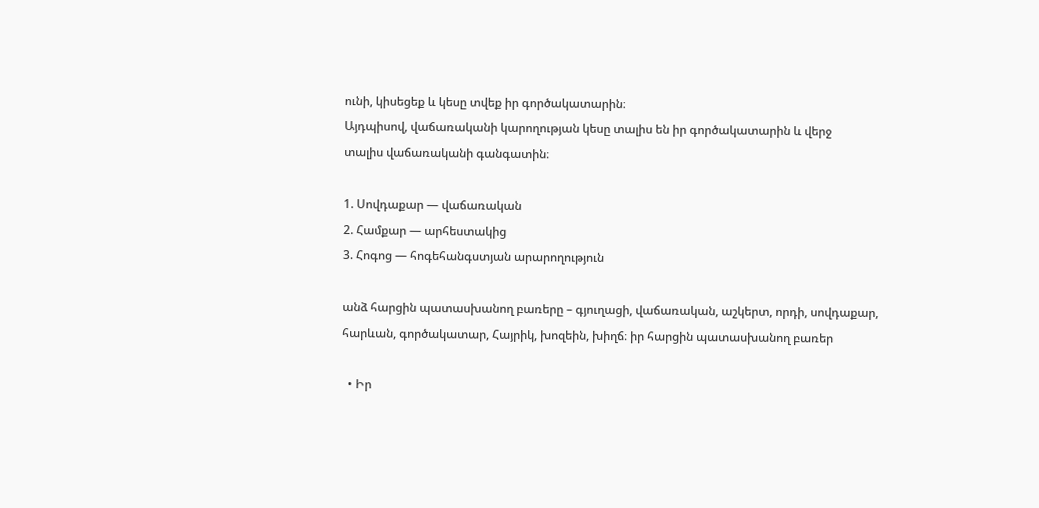ունի, կիսեցեք և կեսը տվեք իր գործակատարին։
Այդպիսով, վաճառականի կարողության կեսը տալիս են իր գործակատարին և վերջ
տալիս վաճառականի գանգատին։

1. Սովդաքար — վաճառական
2. Համքար — արհեստակից
3. Հոգոց — հոգեհանգստյան արարողություն

անձ հարցին պատասխանող բառերը – գյուղացի, վաճառական, աշկերտ, որդի, սովդաքար, հարևան, գործակատար, Հայրիկ, խոզեին, խիղճ։ իր հարցին պատասխանող բառեր

  • Իր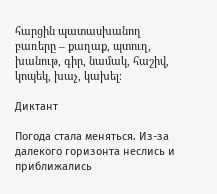հարցին պատասխանող բառերը – քաղաք, պտուղ, խանութ, գիր, նամակ, հաշիվ, կոպեկ, խաչ, կախել։

Диктант

Погода стала меняться. Из-за далекого горизонта неслись и приближались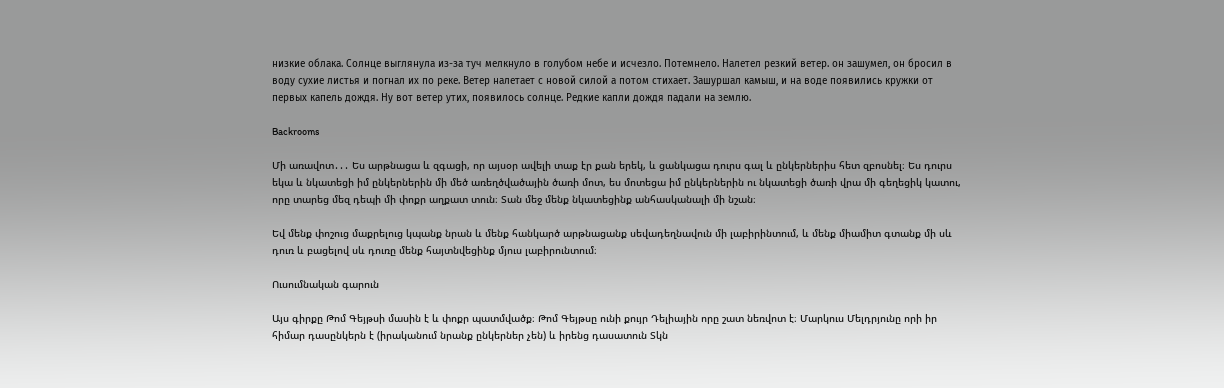низкие облака. Солнце выглянула из-за туч мелкнуло в голубом небе и исчезло. Потемнело. Налетел резкий ветер. он зашумел, он бросил в воду сухие листья и погнал их по реке. Ветер налетает с новой силой а потом стихает. Зашуршал камыш, и на воде появились кружки от первых капель дождя. Ну вот ветер утих, появилось солнце. Редкие капли дождя падали на землю.

Backrooms

Մի առավոտ․․․ Ես արթնացա և զգացի, որ այսօր ավելի տաք էր քան երեկ, և ցանկացա դուրս գալ և ընկերներիս հետ զբոսնել։ Ես դուրս եկա և նկատեցի իմ ընկերներին մի մեծ առեղծվածային ծառի մոտ, ես մոտեցա իմ ընկերներին ու նկատեցի ծառի վրա մի գեղեցիկ կատու, որը տարեց մեզ դեպի մի փոքր աղքատ տուն։ Տան մեջ մենք նկատեցինք անհասկանալի մի նշան։

Եվ մենք փոշուց մաքրելուց կպանք նրան և մենք հանկարծ արթնացանք սեվադեղնավուն մի լաբիրինտում, և մենք միամիտ գտանք մի սև դուռ և բացելով սև դուռը մենք հայտնվեցինք մյուս լաբիրունտում։

Ուսումնական գարուն

Այս գիրքը Թոմ Գեյթսի մասին է և փոքր պատմվածք։ Թոմ Գեյթսը ունի քույր Դելիային որը շատ նեռվոտ է։ Մարկուս Մելդրյունը որի իր հիմար դասընկերն է (իրականում նրանք ընկերներ չեն) և իրենց դասատուն Տկն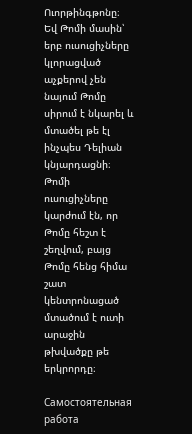Ուորթինգթոնը։ Եվ Թոմի մասին՝ երբ ուսուցիչները կլորացված աչքերով չեն նայում Թոմը սիրում է նկարել և մտածել թե էլ ինչպես Դելիան կնյարդացնի։ Թոմի ուսուցիչները կարժում էն, որ Թոմը հեշտ է շեղվում, բայց Թոմը հենց հիմա շատ կենտրոնացած մտածում է ուտի արաջին թխվածքը թե երկրորդը։

Самостоятельная работа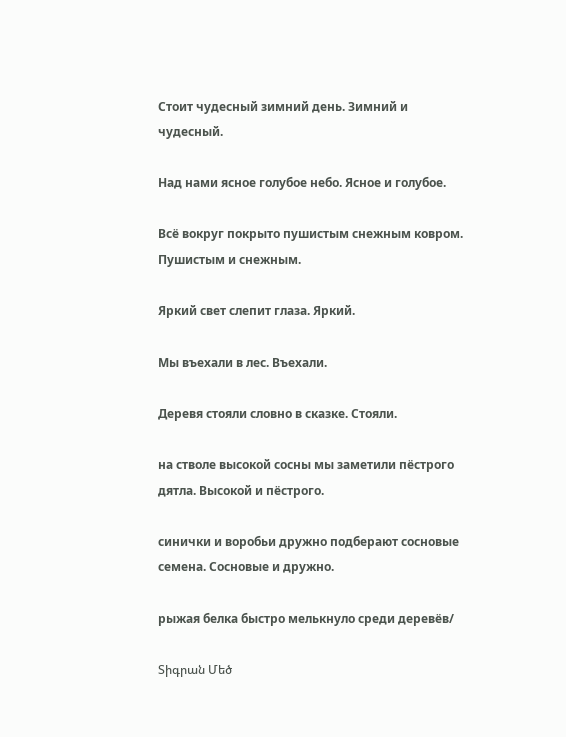Стоит чудесный зимний день. Зимний и чудесный.

Над нами ясное голубое небо. Ясное и голубое.

Всё вокруг покрыто пушистым снежным ковром. Пушистым и снежным.

Яркий свет слепит глаза. Яркий.

Мы въехали в лес. Въехали.

Деревя стояли словно в сказке. Стояли.

на стволе высокой сосны мы заметили пёстрого дятла. Высокой и пёстрого.

синички и воробьи дружно подберают сосновые семена. Сосновые и дружно.

рыжая белка быстро мелькнуло среди деревёв/

Տիգրան Մեծ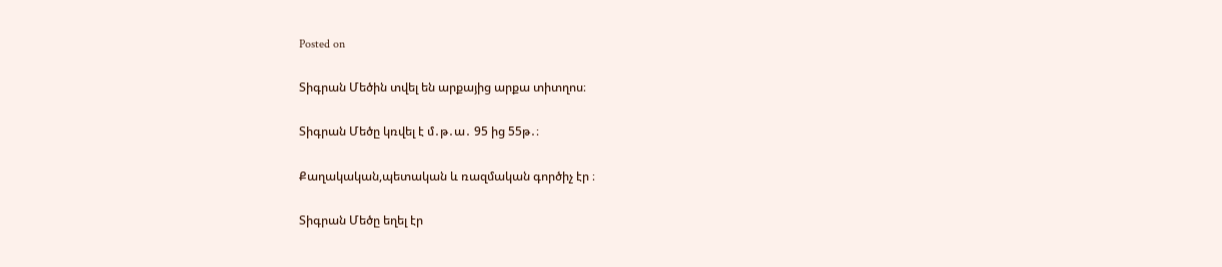Posted on

Տիգրան Մեծին տվել են արքայից արքա տիտղոս։

Տիգրան Մեծը կռվել է մ․թ․ա․ 95 ից 55թ․։

Քաղակական,պետական և ռազմական գործիչ էր ։

Տիգրան Մեծը եղել էր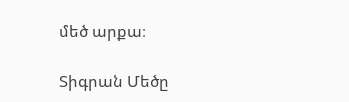մեծ արքա։

Տիգրան Մեծը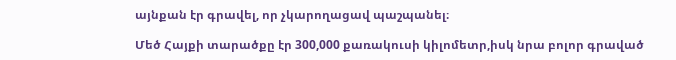այնքան էր գրավել, որ չկարողացավ պաշպանել։

Մեծ Հայքի տարածքը էր 300,000 քառակուսի կիլոմետր,իսկ նրա բոլոր գրաված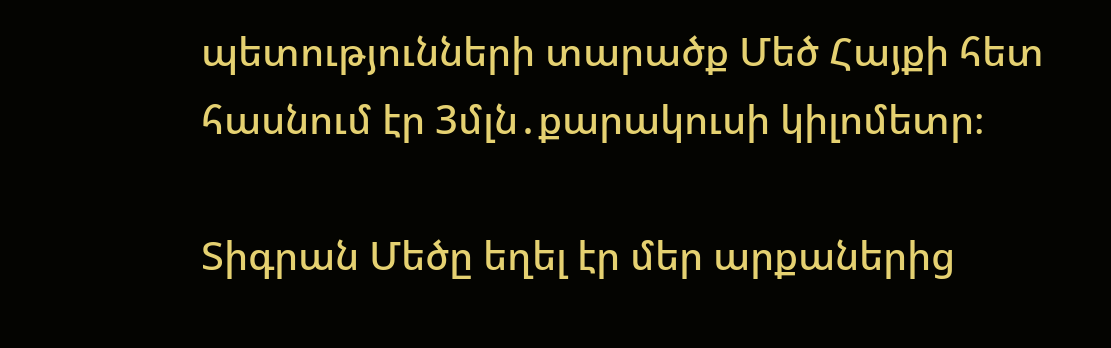պետությունների տարածք Մեծ Հայքի հետ հասնում էր 3մլն․քարակուսի կիլոմետր։

Տիգրան Մեծը եղել էր մեր արքաներից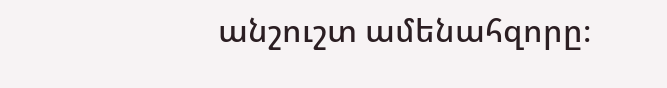անշուշտ ամենահզորը։